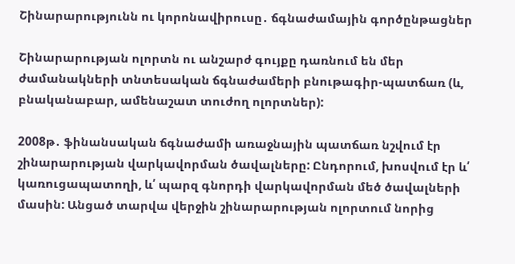Շինարարությունն ու կորոնավիրուսը․ ճգնաժամային գործընթացներ

Շինարարության ոլորտն ու անշարժ գույքը դառնում են մեր ժամանակների տնտեսական ճգնաժամերի բնութագիր-պատճառ (և, բնականաբար, ամենաշատ տուժող ոլորտներ):

2008թ․ ֆինանսական ճգնաժամի առաջնային պատճառ նշվում էր շինարարության վարկավորման ծավալները: Ընդորում, խոսվում էր և՛ կառուցապատողի, և՛ պարզ գնորդի վարկավորման մեծ ծավալների մասին: Անցած տարվա վերջին շինարարության ոլորտում նորից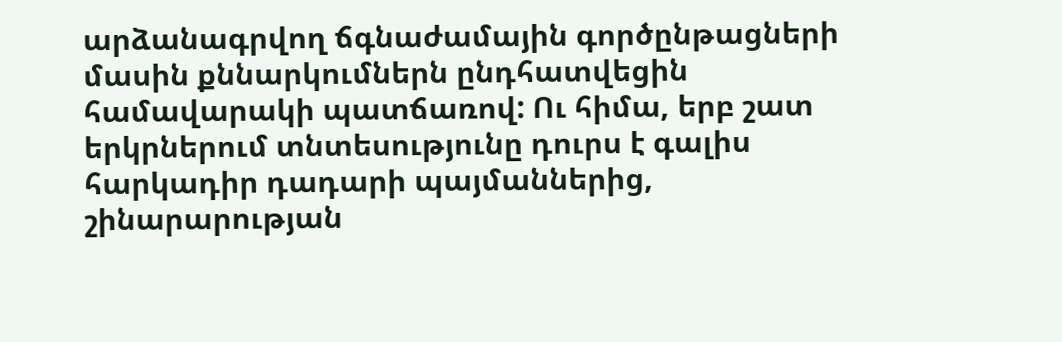արձանագրվող ճգնաժամային գործընթացների մասին քննարկումներն ընդհատվեցին համավարակի պատճառով: Ու հիմա, երբ շատ երկրներում տնտեսությունը դուրս է գալիս հարկադիր դադարի պայմաններից, շինարարության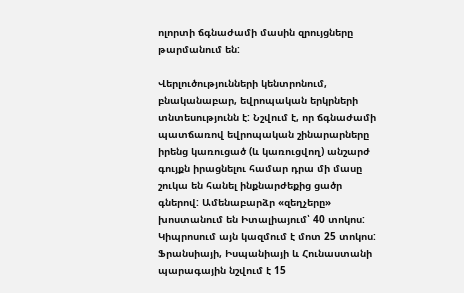ոլորտի ճգնաժամի մասին զրույցները թարմանում են:

Վերլուծությունների կենտրոնում, բնականաբար, եվրոպական երկրների տնտեսությունն է: Նշվում է, որ ճգնաժամի պատճառով եվրոպական շինարարները իրենց կառուցած (և կառուցվող) անշարժ գույքն իրացնելու համար դրա մի մասը շուկա են հանել ինքնարժեքից ցածր գներով: Ամենաբարձր «զեղչերը» խոստանում են Իտալիայում՝ 40 տոկոս: Կիպրոսում այն կազմում է մոտ 25 տոկոս: Ֆրանսիայի, Իսպանիայի և Հունաստանի պարագային նշվում է 15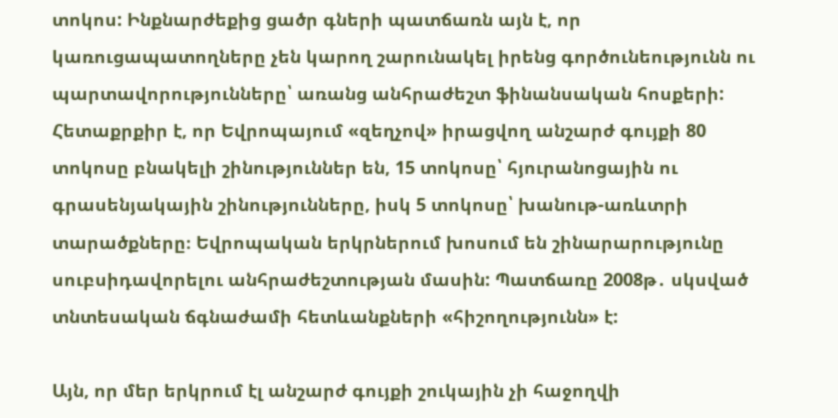տոկոս: Ինքնարժեքից ցածր գների պատճառն այն է, որ կառուցապատողները չեն կարող շարունակել իրենց գործունեությունն ու պարտավորությունները՝ առանց անհրաժեշտ ֆինանսական հոսքերի: Հետաքրքիր է, որ Եվրոպայում «զեղչով» իրացվող անշարժ գույքի 80 տոկոսը բնակելի շինություններ են, 15 տոկոսը՝ հյուրանոցային ու գրասենյակային շինությունները, իսկ 5 տոկոսը՝ խանութ-առևտրի տարածքները։ Եվրոպական երկրներում խոսում են շինարարությունը սուբսիդավորելու անհրաժեշտության մասին: Պատճառը 2008թ․ սկսված տնտեսական ճգնաժամի հետևանքների «հիշողությունն» է:

Այն, որ մեր երկրում էլ անշարժ գույքի շուկային չի հաջողվի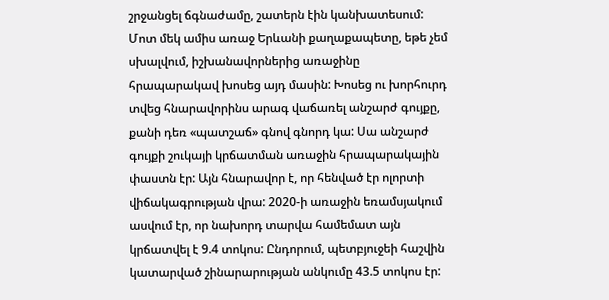շրջանցել ճգնաժամը, շատերն էին կանխատեսում: Մոտ մեկ ամիս առաջ Երևանի քաղաքապետը, եթե չեմ սխալվում, իշխանավորներից առաջինը հրապարակավ խոսեց այդ մասին: Խոսեց ու խորհուրդ տվեց հնարավորինս արագ վաճառել անշարժ գույքը, քանի դեռ «պատշաճ» գնով գնորդ կա: Սա անշարժ գույքի շուկայի կրճատման առաջին հրապարակային փաստն էր: Այն հնարավոր է, որ հենված էր ոլորտի վիճակագրության վրա: 2020-ի առաջին եռամսյակում ասվում էր, որ նախորդ տարվա համեմատ այն կրճատվել է 9.4 տոկոս: Ընդորում, պետբյուջեի հաշվին կատարված շինարարության անկումը 43.5 տոկոս էր: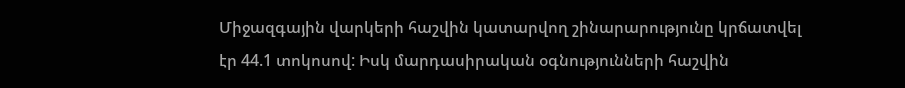Միջազգային վարկերի հաշվին կատարվող շինարարությունը կրճատվել էր 44.1 տոկոսով: Իսկ մարդասիրական օգնությունների հաշվին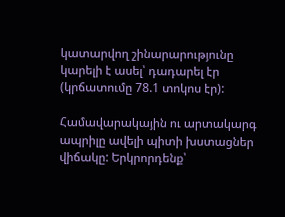կատարվող շինարարությունը կարելի է ասել՝ դադարել էր (կրճատումը 78.1 տոկոս էր):

Համավարակային ու արտակարգ ապրիլը ավելի պիտի խստացներ վիճակը: Երկրորդենք՝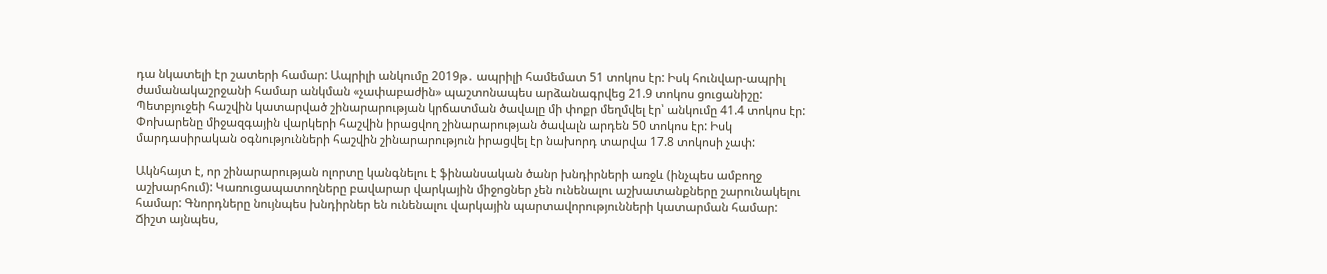դա նկատելի էր շատերի համար: Ապրիլի անկումը 2019թ․ ապրիլի համեմատ 51 տոկոս էր: Իսկ հունվար-ապրիլ ժամանակաշրջանի համար անկման «չափաբաժին» պաշտոնապես արձանագրվեց 21.9 տոկոս ցուցանիշը: Պետբյուջեի հաշվին կատարված շինարարության կրճատման ծավալը մի փոքր մեղմվել էր՝ անկումը 41.4 տոկոս էր: Փոխարենը միջազգային վարկերի հաշվին իրացվող շինարարության ծավալն արդեն 50 տոկոս էր: Իսկ մարդասիրական օգնությունների հաշվին շինարարություն իրացվել էր նախորդ տարվա 17.8 տոկոսի չափ:

Ակնհայտ է, որ շինարարության ոլորտը կանգնելու է ֆինանսական ծանր խնդիրների առջև (ինչպես ամբողջ աշխարհում): Կառուցապատողները բավարար վարկային միջոցներ չեն ունենալու աշխատանքները շարունակելու համար: Գնորդները նույնպես խնդիրներ են ունենալու վարկային պարտավորությունների կատարման համար: Ճիշտ այնպես,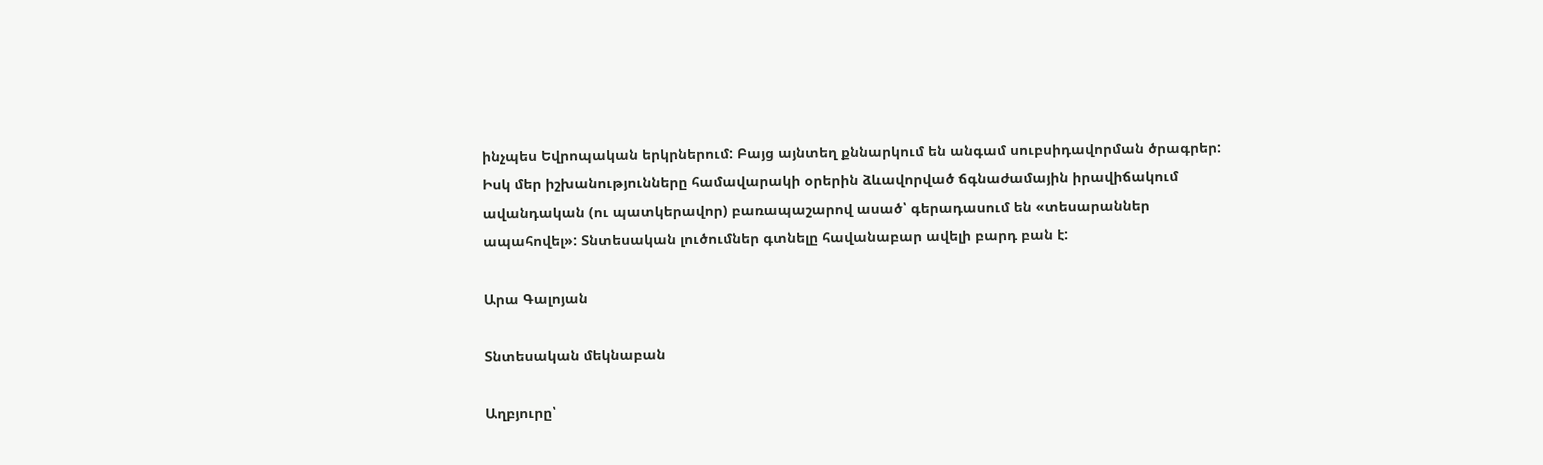ինչպես Եվրոպական երկրներում: Բայց այնտեղ քննարկում են անգամ սուբսիդավորման ծրագրեր: Իսկ մեր իշխանությունները համավարակի օրերին ձևավորված ճգնաժամային իրավիճակում ավանդական (ու պատկերավոր) բառապաշարով ասած՝ գերադասում են «տեսարաններ ապահովել»: Տնտեսական լուծումներ գտնելը հավանաբար ավելի բարդ բան է:

Արա Գալոյան

Տնտեսական մեկնաբան

Աղբյուրը՝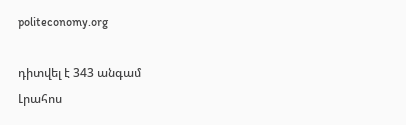politeconomy.org

դիտվել է 343 անգամ
Լրահոս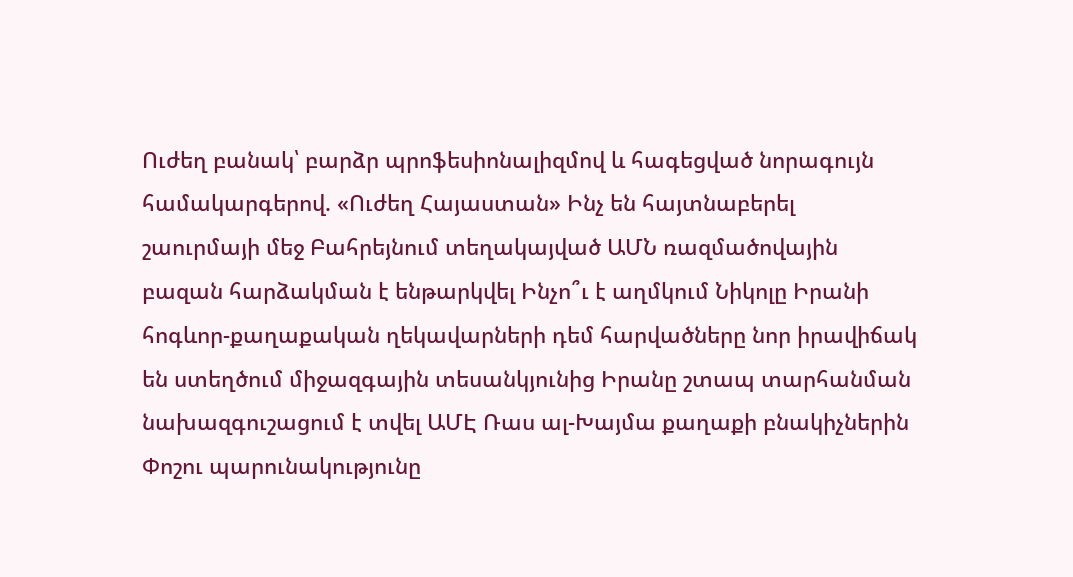Ուժեղ բանակ՝ բարձր պրոֆեսիոնալիզմով և հագեցված նորագույն համակարգերով. «Ուժեղ Հայաստան» Ինչ են հայտնաբերել շաուրմայի մեջ Բահրեյնում տեղակայված ԱՄՆ ռազմածովային բազան հարձակման է ենթարկվել Ինչո՞ւ է աղմկում Նիկոլը Իրանի հոգևոր-քաղաքական ղեկավարների դեմ հարվածները նոր իրավիճակ են ստեղծում միջազգային տեսանկյունից Իրանը շտապ տարհանման նախազգուշացում է տվել ԱՄԷ Ռաս ալ-Խայմա քաղաքի բնակիչներին Փոշու պարունակությունը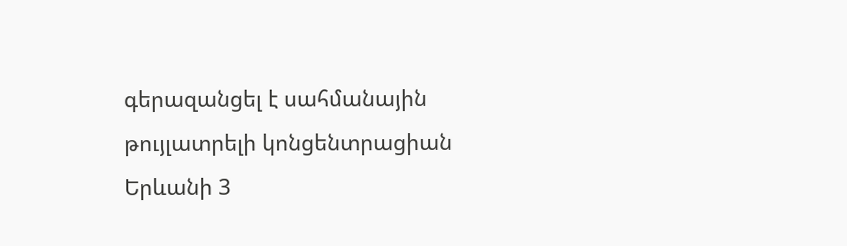գերազանցել է սահմանային թույլատրելի կոնցենտրացիան Երևանի 3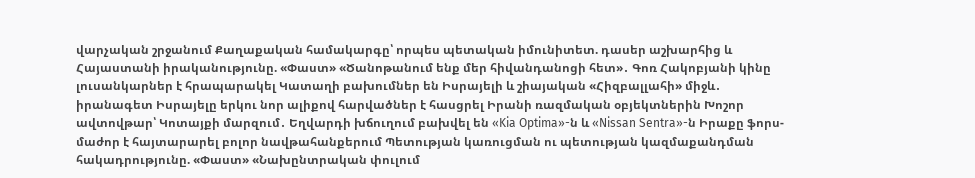վարչական շրջանում Քաղաքական համակարգը՝ որպես պետական իմունիտետ. դասեր աշխարհից և Հայաստանի իրականությունը. «Փաստ» «Ծանոթանում ենք մեր հիվանդանոցի հետ»․ Գոռ Հակոբյանի կինը լուսանկարներ է հրապարակել Կատաղի բախումներ են Իսրայելի և շիայական «Հիզբալլահի» միջև․ իրանագետ Իսրայելը երկու նոր ալիքով հարվածներ է հասցրել Իրանի ռազմական օբյեկտներին Խոշոր ավտովթար՝ Կոտայքի մարզում․ Եղվարդի խճուղում բախվել են «Kia Optima»-ն և «Nissan Sentra»-ն Իրաքը ֆորս-մաժոր է հայտարարել բոլոր նավթահանքերում Պետության կառուցման ու պետության կազմաքանդման հակադրությունը. «Փաստ» «Նախընտրական փուլում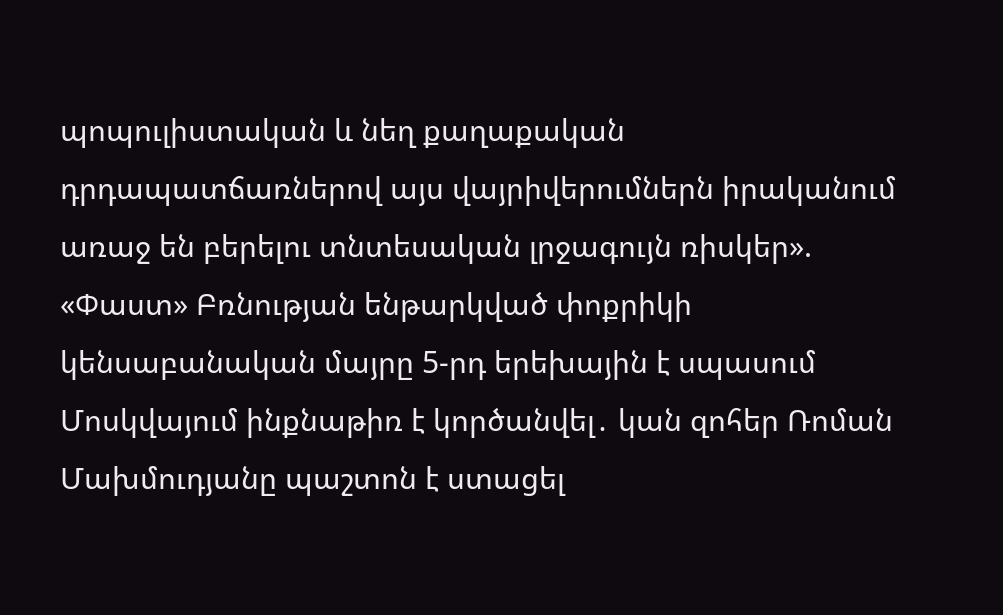պոպուլիստական և նեղ քաղաքական դրդապատճառներով այս վայրիվերումներն իրականում առաջ են բերելու տնտեսական լրջագույն ռիսկեր». «Փաստ» Բռնության ենթարկված փոքրիկի կենսաբանական մայրը 5-րդ երեխային է սպասում Մոսկվայում ինքնաթիռ է կործանվել․ կան զոհեր Ռոման Մախմուդյանը պաշտոն է ստացել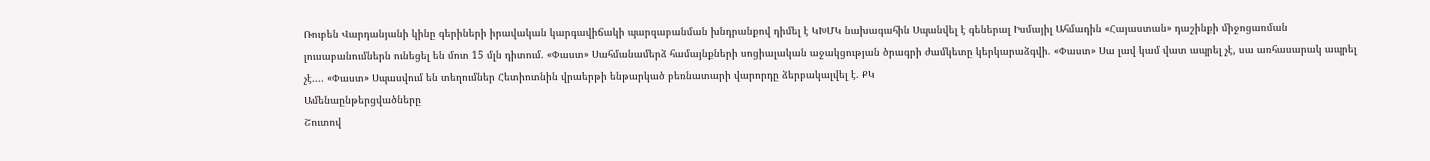Ռուբեն Վարդանյանի կինը գերիների իրավական կարգավիճակի պարզաբանման խնդրանքով դիմել է ԿԽՄԿ նախագահին Սպանվել է գեներալ Իսմայիլ Ահմադին «Հայաստան» դաշինքի միջոցառման լուսաբանումներն ունեցել են մոտ 15 մլն դիտում. «Փաստ» Սահմանամերձ համայնքների սոցիալական աջակցության ծրագրի ժամկետը կերկարաձգվի. «Փաստ» Սա լավ կամ վատ ապրել չէ, սա առհասարակ ապրել չէ.... «Փաստ» Սպասվում են տեղումներ Հետիոտնին վրաերթի ենթարկած բեռնատարի վարորդը ձերբակալվել է. ՔԿ
Ամենաընթերցվածները
Շուտով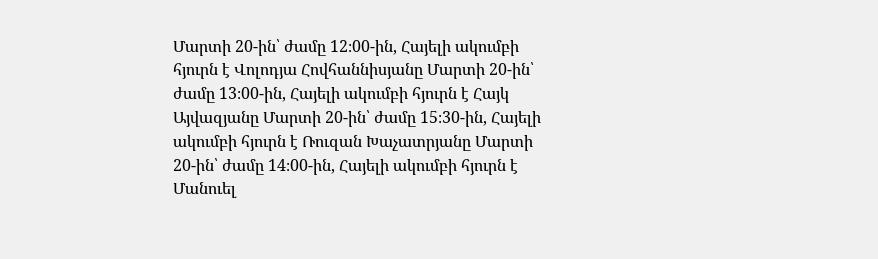Մարտի 20-ին՝ ժամը 12։00-ին, Հայելի ակումբի հյուրն է Վոլոդյա Հովհաննիսյանը Մարտի 20-ին՝ ժամը 13։00-ին, Հայելի ակումբի հյուրն է Հայկ Այվազյանը Մարտի 20-ին՝ ժամը 15։30-ին, Հայելի ակումբի հյուրն է Ռուզան Խաչատրյանը Մարտի 20-ին՝ ժամը 14։00-ին, Հայելի ակումբի հյուրն է Մանուել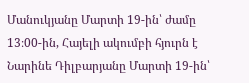Մանուկյանը Մարտի 19-ին՝ ժամը 13։00-ին, Հայելի ակումբի հյուրն է Նարինե Դիլբարյանը Մարտի 19-ին՝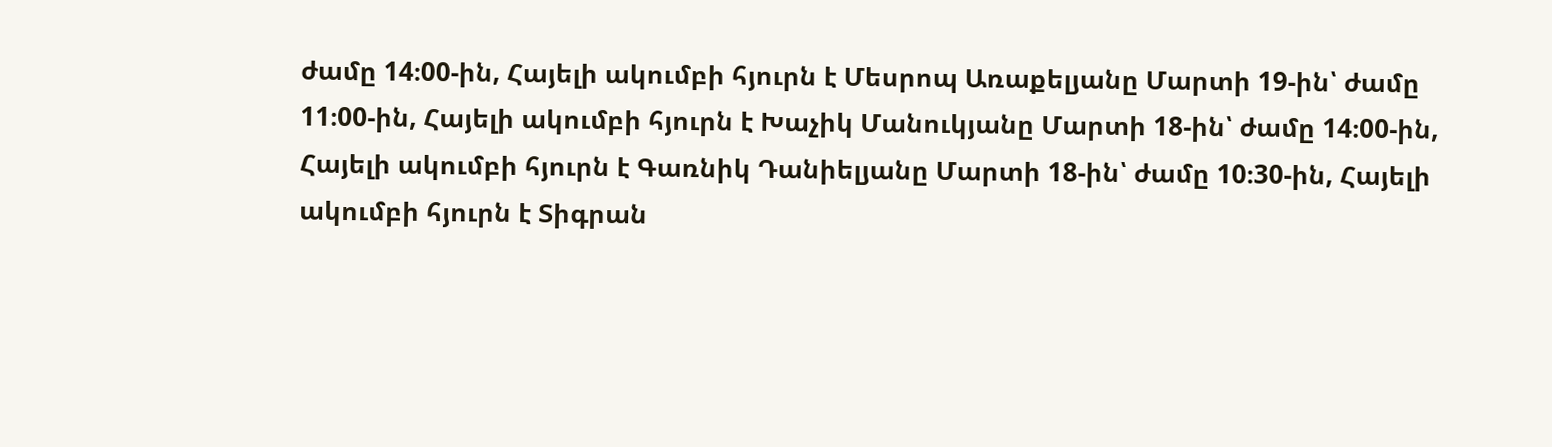ժամը 14։00-ին, Հայելի ակումբի հյուրն է Մեսրոպ Առաքելյանը Մարտի 19-ին՝ ժամը 11։00-ին, Հայելի ակումբի հյուրն է Խաչիկ Մանուկյանը Մարտի 18-ին՝ ժամը 14։00-ին, Հայելի ակումբի հյուրն է Գառնիկ Դանիելյանը Մարտի 18-ին՝ ժամը 10։30-ին, Հայելի ակումբի հյուրն է Տիգրան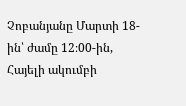Չոբանյանը Մարտի 18-ին՝ ժամը 12։00-ին, Հայելի ակումբի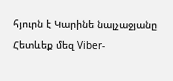հյուրն է Կարինե նալչաջյանը
Հետևեք մեզ Viber-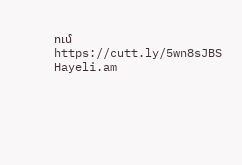ում https://cutt.ly/5wn8sJBS
Hayeli.am